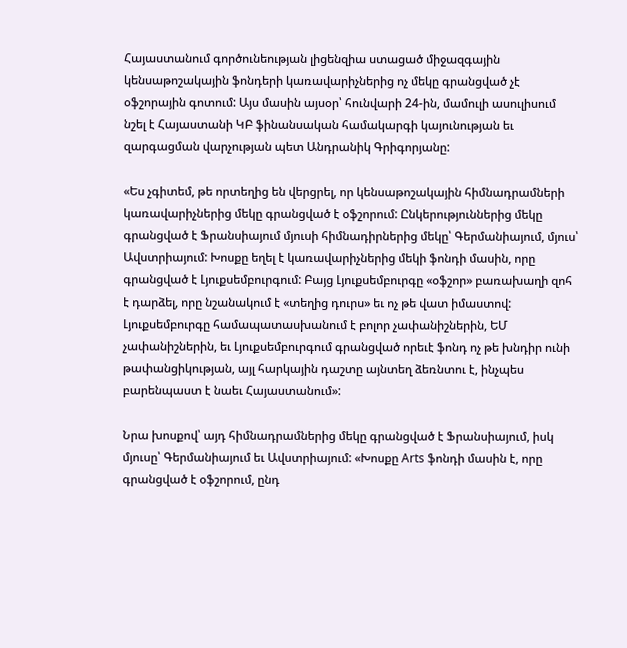Հայաստանում գործունեության լիցենզիա ստացած միջազգային կենսաթոշակային ֆոնդերի կառավարիչներից ոչ մեկը գրանցված չէ օֆշորային գոտում: Այս մասին այսօր՝ հունվարի 24-ին, մամուլի ասուլիսում նշել է Հայաստանի ԿԲ ֆինանսական համակարգի կայունության եւ զարգացման վարչության պետ Անդրանիկ Գրիգորյանը:

«Ես չգիտեմ, թե որտեղից են վերցրել, որ կենսաթոշակային հիմնադրամների կառավարիչներից մեկը գրանցված է օֆշորում: Ընկերություններից մեկը գրանցված է Ֆրանսիայում մյուսի հիմնադիրներից մեկը՝ Գերմանիայում, մյուս՝ Ավստրիայում: Խոսքը եղել է կառավարիչներից մեկի ֆոնդի մասին, որը գրանցված է Լյուքսեմբուրգում: Բայց Լյուքսեմբուրգը «օֆշոր» բառախաղի զոհ է դարձել, որը նշանակում է «տեղից դուրս» եւ ոչ թե վատ իմաստով: Լյուքսեմբուրգը համապատասխանում է բոլոր չափանիշներին, ԵՄ չափանիշներին, եւ Լյուքսեմբուրգում գրանցված որեւէ ֆոնդ ոչ թե խնդիր ունի թափանցիկության, այլ հարկային դաշտը այնտեղ ձեռնտու է, ինչպես բարենպաստ է նաեւ Հայաստանում»:

Նրա խոսքով՝ այդ հիմնադրամներից մեկը գրանցված է Ֆրանսիայում, իսկ մյուսը՝ Գերմանիայում եւ Ավստրիայում: «Խոսքը Arts ֆոնդի մասին է, որը գրանցված է օֆշորում, ընդ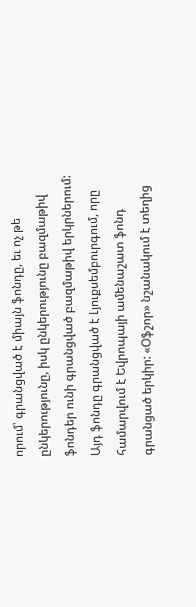որում՝ գրանցված է միայն ֆոնդը, եւ ոչ թե ընկերությունը, իսկ ընկերությունը բազմաթիվ ֆոնդեր ունի գրանցված բազմաթիվ երկրներում: Այդ ֆոնդը գրանցված է Լյուքսեմբուրգում, որը համարվում է Եվրոպայի ամենաշատ ֆոնդ գրանցած երկիր: «Օֆշոր» նշանակում է տեղից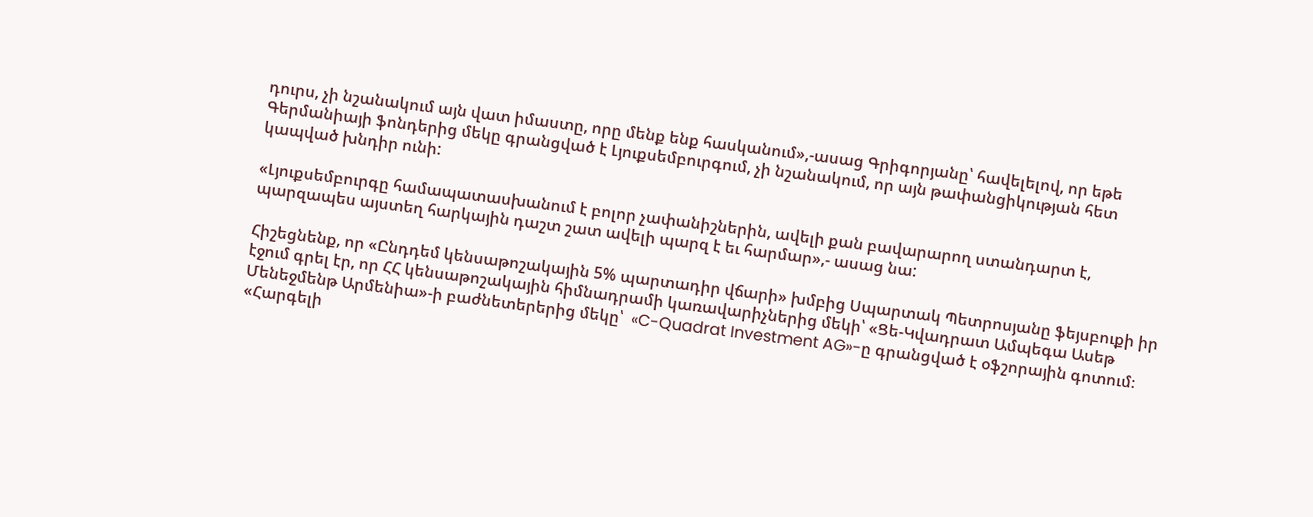դուրս, չի նշանակում այն վատ իմաստը, որը մենք ենք հասկանում»,-ասաց Գրիգորյանը՝ հավելելով, որ եթե Գերմանիայի ֆոնդերից մեկը գրանցված է Լյուքսեմբուրգում, չի նշանակում, որ այն թափանցիկության հետ կապված խնդիր ունի:

«Լյուքսեմբուրգը համապատասխանում է բոլոր չափանիշներին, ավելի քան բավարարող ստանդարտ է, պարզապես այստեղ հարկային դաշտ շատ ավելի պարզ է եւ հարմար»,- ասաց նա:

Հիշեցնենք, որ «Ընդդեմ կենսաթոշակային 5% պարտադիր վճարի» խմբից Սպարտակ Պետրոսյանը ֆեյսբուքի իր էջում գրել էր, որ ՀՀ կենսաթոշակային հիմնադրամի կառավարիչներից մեկի՝ «Ցե-Կվադրատ Ամպեգա Ասեթ Մենեջմենթ Արմենիա»-ի բաժնետերերից մեկը՝  «C-Quadrat Investment AG»-ը գրանցված է օֆշորային գոտում։ «Հարգելի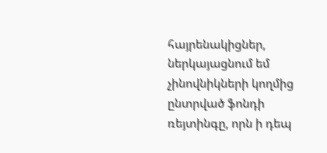հայրենակիցներ, ներկայացնում եմ չինովնիկների կողմից ընտրված ֆոնդի ռեյտինգը, որն ի դեպ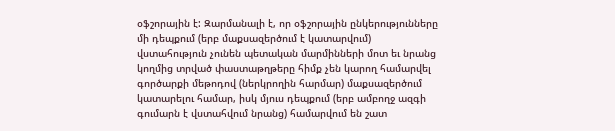օֆշորային է: Զարմանալի է, որ օֆշորային ընկերությունները մի դեպքում (երբ մաքսազերծում է կատարվում) վստահություն չունեն պետական մարմինների մոտ եւ նրանց կողմից տրված փաստաթղթերը հիմք չեն կարող համարվել գործարքի մեթոդով (ներկրողին հարմար) մաքսազերծում կատարելու համար, իսկ մյուս դեպքում (երբ ամբողջ ազգի գումարն է վստահվում նրանց) համարվում են շատ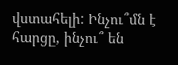վստահելի: Ինչու՞մն է հարցը, ինչու՞ են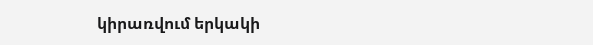կիրառվում երկակի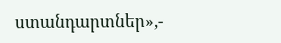ստանդարտներ»,-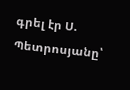գրել էր Ս. Պետրոսյանը՝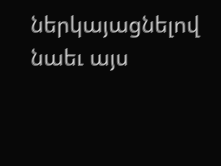ներկայացնելով նաեւ այս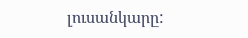լուսանկարը: